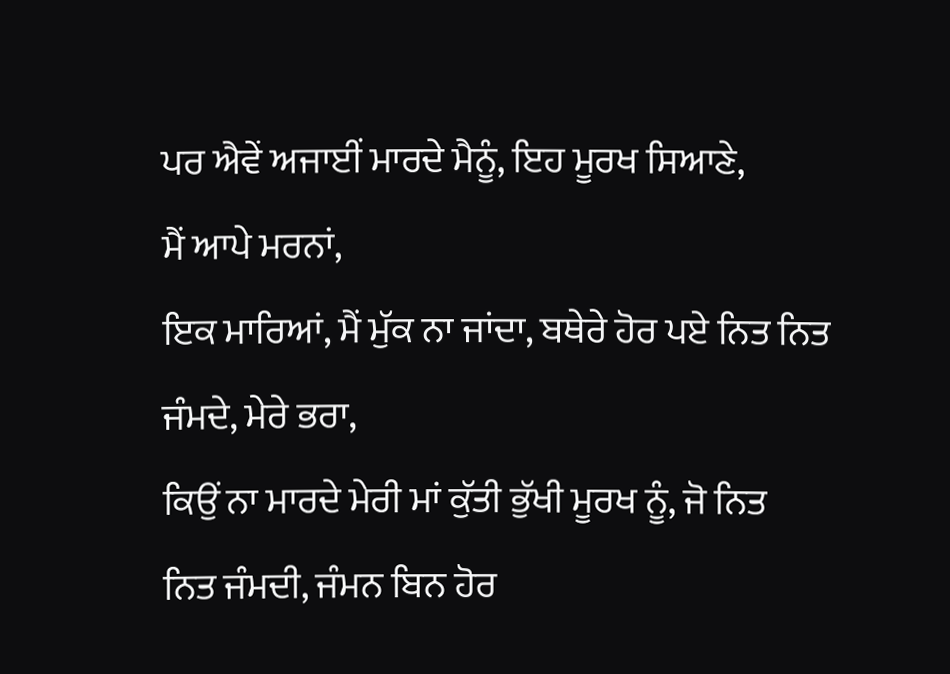ਪਰ ਐਵੇਂ ਅਜਾਈਂ ਮਾਰਦੇ ਮੈਨੂੰ, ਇਹ ਮੂਰਖ ਸਿਆਣੇ,
ਮੈਂ ਆਪੇ ਮਰਨਾਂ,
ਇਕ ਮਾਰਿਆਂ, ਮੈਂ ਮੁੱਕ ਨਾ ਜਾਂਦਾ, ਬਥੇਰੇ ਹੋਰ ਪਏ ਨਿਤ ਨਿਤ
ਜੰਮਦੇ, ਮੇਰੇ ਭਰਾ,
ਕਿਉਂ ਨਾ ਮਾਰਦੇ ਮੇਰੀ ਮਾਂ ਕੁੱਤੀ ਭੁੱਖੀ ਮੂਰਖ ਨੂੰ, ਜੋ ਨਿਤ
ਨਿਤ ਜੰਮਦੀ, ਜੰਮਨ ਬਿਨ ਹੋਰ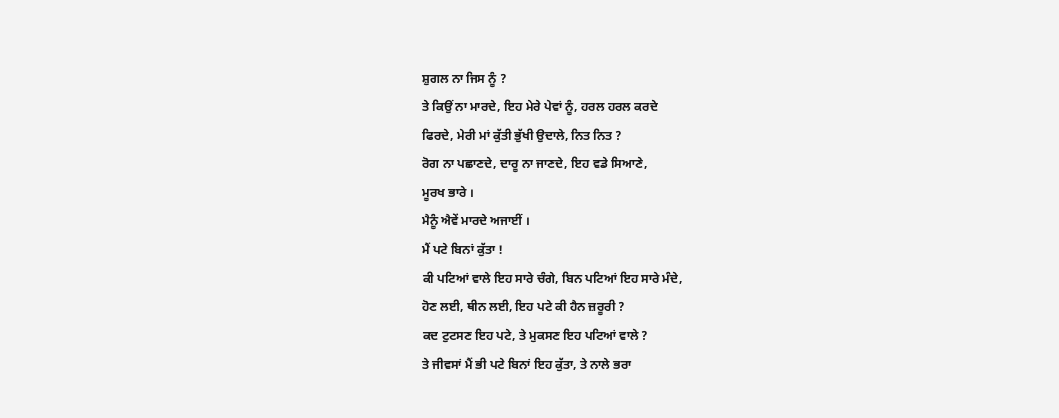ਸ਼ੁਗਲ ਨਾ ਜਿਸ ਨੂੰ ?
ਤੇ ਕਿਉਂ ਨਾ ਮਾਰਦੇ, ਇਹ ਮੇਰੇ ਪੇਵਾਂ ਨੂੰ, ਹਰਲ ਹਰਲ ਕਰਦੇ
ਫਿਰਦੇ, ਮੇਰੀ ਮਾਂ ਕੁੱਤੀ ਭੁੱਖੀ ਉਦਾਲੇ, ਨਿਤ ਨਿਤ ?
ਰੋਗ ਨਾ ਪਛਾਣਦੇ, ਦਾਰੂ ਨਾ ਜਾਣਦੇ, ਇਹ ਵਡੇ ਸਿਆਣੇ,
ਮੂਰਖ ਭਾਰੇ ।
ਮੈਨੂੰ ਐਵੇਂ ਮਾਰਦੇ ਅਜਾਈਂ ।
ਮੈਂ ਪਟੇ ਬਿਨਾਂ ਕੁੱਤਾ !
ਕੀ ਪਟਿਆਂ ਵਾਲੇ ਇਹ ਸਾਰੇ ਚੰਗੇ, ਬਿਨ ਪਟਿਆਂ ਇਹ ਸਾਰੇ ਮੰਦੇ,
ਹੋਣ ਲਈ, ਥੀਨ ਲਈ, ਇਹ ਪਟੇ ਕੀ ਹੈਨ ਜ਼ਰੂਰੀ ?
ਕਦ ਟੁਟਸਣ ਇਹ ਪਟੇ, ਤੇ ਮੁਕਸਣ ਇਹ ਪਟਿਆਂ ਵਾਲੇ ?
ਤੇ ਜੀਵਸਾਂ ਮੈਂ ਭੀ ਪਟੇ ਬਿਨਾਂ ਇਹ ਕੁੱਤਾ, ਤੇ ਨਾਲੇ ਭਰਾ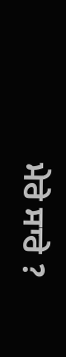ਮੇਰੇ ਸਾਰੇ ?